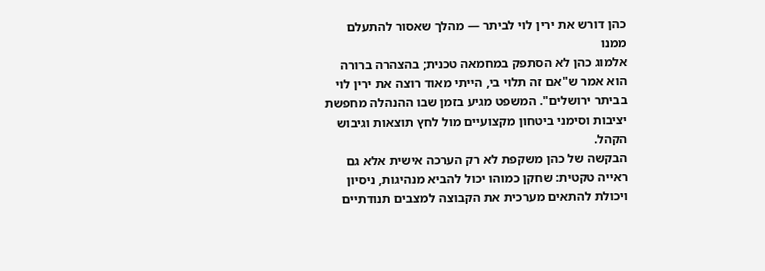כהן דורש את ירין לוי לביתר — מהלך שאסור להתעלם ממנו
אלמוג כהן לא הסתפק במחמאה טכנית; בהצהרה ברורה הוא אמר ש"אם זה תלוי בי, הייתי מאוד רוצה את ירין לוי בביתר ירושלים". המשפט מגיע בזמן שבו ההנהלה מחפשת יציבות וסימני ביטחון מקצועיים מול לחץ תוצאות וגיבוש הקהל.
הבקשה של כהן משקפת לא רק הערכה אישית אלא גם ראייה טקטית: שחקן כמוהו יכול להביא מנהיגות, ניסיון ויכולת להתאים מערכית את הקבוצה למצבים תנודתיים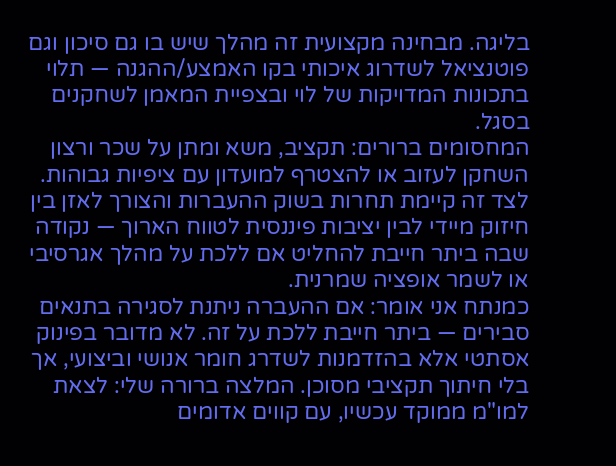בליגה. מבחינה מקצועית זה מהלך שיש בו גם סיכון וגם פוטנציאל לשדרוג איכותי בקו האמצע/ההגנה — תלוי בתכונות המדויקות של לוי ובצפיית המאמן לשחקנים בסגל.
המחסומים ברורים: תקציב, משא ומתן על שכר ורצון השחקן לעזוב או להצטרף למועדון עם ציפיות גבוהות. לצד זה קיימת תחרות בשוק ההעברות והצורך לאזן בין חיזוק מיידי לבין יציבות פיננסית לטווח הארוך — נקודה שבה ביתר חייבת להחליט אם ללכת על מהלך אגרסיבי או לשמר אופציה שמרנית.
כמנתח אני אומר: אם ההעברה ניתנת לסגירה בתנאים סבירים — ביתר חייבת ללכת על זה. לא מדובר בפינוק אסתטי אלא בהזדמנות לשדרג חומר אנושי וביצועי, אך בלי חיתוך תקציבי מסוכן. המלצה ברורה שלי: לצאת למו"מ ממוקד עכשיו, עם קווים אדומים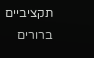תקציביים ברורים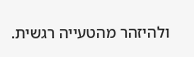ולהיזהר מהטעייה רגשית.